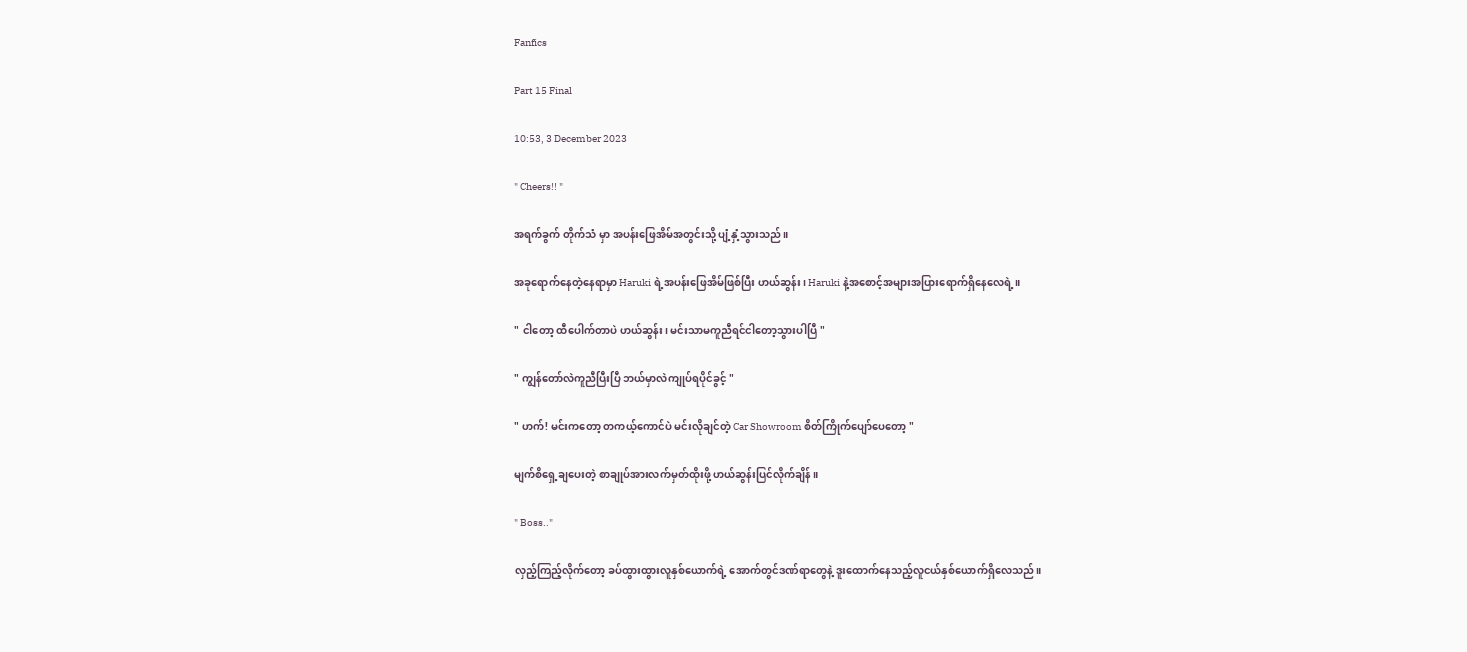Fanfics

Part 15 Final

10:53, 3 December 2023

" Cheers!! "

အရက်ခွက် ‌တိုက်သံ မှာ အပန်းဖြေအိမ်အတွင်းသို့ ပျံ့နှံ့သွားသည်။

အခုရောက်နေတဲ့နေရာမှာ Haruki ရဲ့အပန်းဖြေအိမ်ဖြစ်ပြီး ဟယ်ဆွန်း၊ Haruki နဲ့အစောင့်အများအပြားရောက်ရှိနေလေရဲ့။

" ငါတော့ ထီပေါက်တာပဲ ဟယ်ဆွန်း၊ မင်းသာမကူညီရင်ငါတော့သွားပါပြီ "

" ကျွန်တော်လဲကူညီပြီးပြီ ဘယ်မှာလဲကျုပ်ရပိုင်ခွင့် "

" ဟက်! မင်းကတော့ တကယ့်ကောင်ပဲ မင်းလိုချင်တဲ့ Car Showroom စိတ်ကြိုက်ပျော်ပေတော့ "

မျက်စိရှေ့ချပေးတဲ့ စာချုပ်အားလက်မှတ်ထိုးဖို့ ဟယ်ဆွန်းပြင်လိုက်ချိန်။

" Boss.."

လှည့်ကြည့်လိုက်တော့ ခပ်ထွားထွားလူနှစ်ယောက်ရဲ့ အောက်တွင်ဒဏ်ရာတွေနဲ့ ဒူးထောက်နေသည့်လူငယ်နှစ်ယောက်ရှိလေသည်။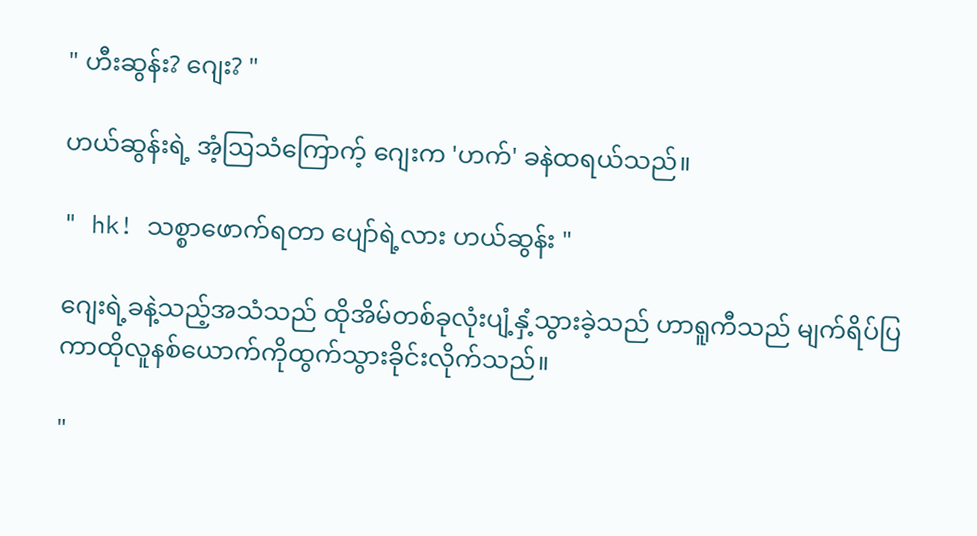" ဟီးဆွန်း? ဂျေး? "

ဟယ်ဆွန်းရဲ့ အံ့ဩသံကြောက့် ဂျေးက 'ဟက်' ခနဲထရယ်သည်။

" hk! သစ္စာဖောက်ရတာ ပျော်ရဲ့လား ဟယ်ဆွန်း "

ဂျေးရဲ့ခနဲ့သည့်အသံသည် ထိုအိမ်တစ်ခုလုံးပျံ့နှံ့သွားခဲ့သည် ဟာရူကီသည် မျက်ရိပ်ပြကာထိုလူနစ်ယောက်ကိုထွက်သွားခိုင်းလိုက်သည်။

"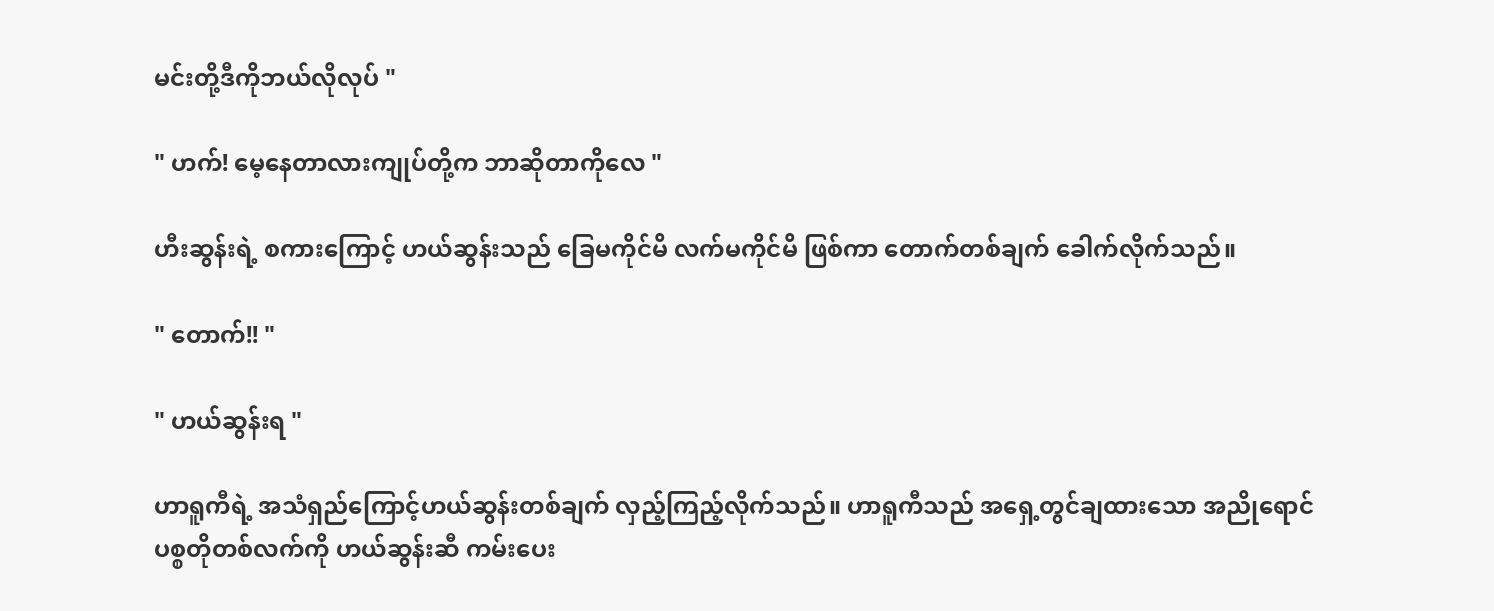မင်းတို့ဒီကိုဘယ်လိုလုပ် "

" ဟက်! မေ့နေတာလားကျုပ်တို့က ဘာဆိုတာကိုလေ "

ဟီးဆွန်းရဲ့ စကားကြောင့် ဟယ်ဆွန်းသည် ခြေမကိုင်မိ လက်မကိုင်မိ ဖြစ်ကာ တောက်တစ်ချက် ခေါက်လိုက်သည်။

" တောက်!! "

" ဟယ်ဆွန်းရ "

ဟာရူကီရဲ့ အသံ‌ရှည်ကြောင့်ဟယ်ဆွန်းတစ်ချက် လှည့်ကြည့်လိုက်သည်။ ဟာရူကီသည် အရှေ့တွင်ချထားသော အညိုရောင် ပစ္စတိုတစ်လက်ကို ဟယ်ဆွန်းဆီ ကမ်းပေး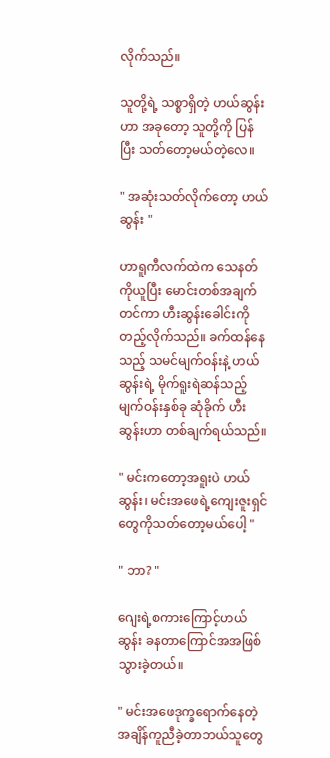လိုက်သည်။

သူတို့ရဲ့ သစ္စာရှိတဲ့ ဟယ်ဆွန်းဟာ အခုတော့ သူတို့ကို ပြန်ပြီး သတ်တော့မယ်တဲ့လေ။

" အဆုံးသတ်လိုက်တော့ ဟယ်ဆွန်း "

ဟာရူကီလက်ထဲက သေနတ်ကိုယူပြီး မောင်းတစ်အချက်တင်ကာ ဟီးဆွန်းခေါင်းကိုတည့်လိုက်သည်။ ခက်ထန်နေသည့် သမင်မျက်ဝန်းနဲ့ ဟယ်ဆွန်းရဲ့ မိုက်ရူးရဲဆန်သည့် မျက်ဝန်းနှစ်ခု ဆုံခိုက် ဟီးဆွန်းဟာ တစ်ချက်ရယ်သည်။

" မင်းကတော့အရူးပဲ ဟယ်ဆွန်း၊ မင်းအဖေရဲ့ကျေးဇူးရှင်တွေကိုသတ်တော့မယ်ပေါ့ "

" ဘာ? "

ဂျေးရဲ့စကားကြောင့်ဟယ်ဆွန်း ခနတာကြောင်အအဖြစ်သွားခဲ့တယ်။

" မင်းအဖေဒုက္ခရောက်နေတဲ့အချိန်ကူညီခဲ့တာဘယ်သူတွေ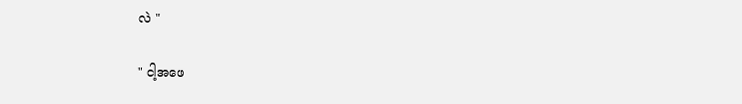လဲ "

" ငါ့အဖေ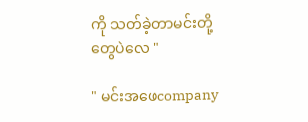ကို သတ်ခဲ့တာမင်းတို့တွေပဲလေ "

" မင်းအဖေcompany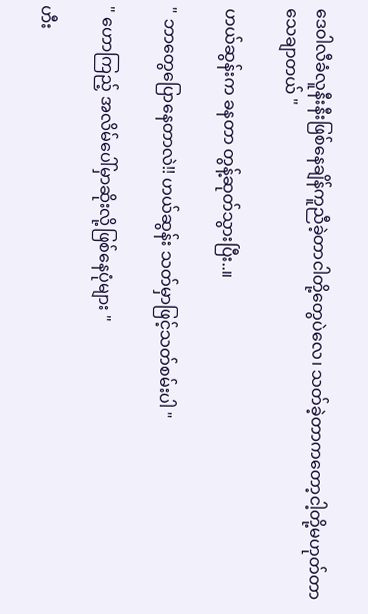ဒေဝါလီခံလူနီးနီးဖြစ်နေချိန်ကူညီခဲ့တာငါတို့တွေပဲလေ၊ သတ်ခဲ့တာကတော့ငါ့တို့မဟုတ်တာသေချာတယ် "

ဟယ်ဆွန်းက ခနတာ တွန့်ဆုတ်သွားပြီး..။

" ဘာတွေပြောနေတာလဲ!! ဟယ်ဆွန်း သတ်မှာဖြင့်သတ်စမ်းပါ "

" ဟောကြည့် အလိမ်ပေါ်မှာဆိုးလို့ဖြစ်နေပုံများ "

ဟီး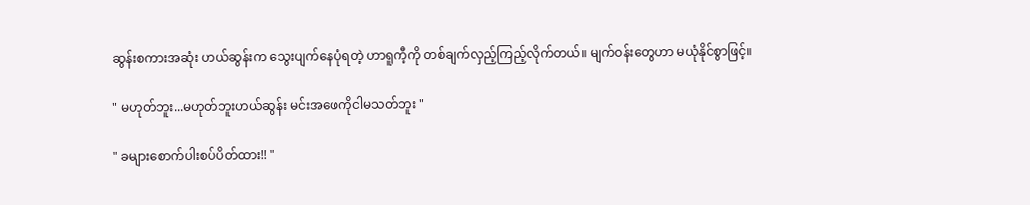ဆွန်းစကားအဆုံး ဟယ်ဆွန်းက သွေးပျက်နေပုံရတဲ့ ဟာရူကီ့ကို တစ်ချက်လှည့်ကြည့်လိုက်တယ်။ မျက်ဝန်းတွေဟာ မယုံနိုင်စွာဖြင့်။

" မဟုတ်ဘူး...မဟုတ်ဘူးဟယ်ဆွန်း မင်းအဖေကိုငါမသတ်ဘူး "

" ခများစောက်ပါးစပ်ပိတ်ထား!! "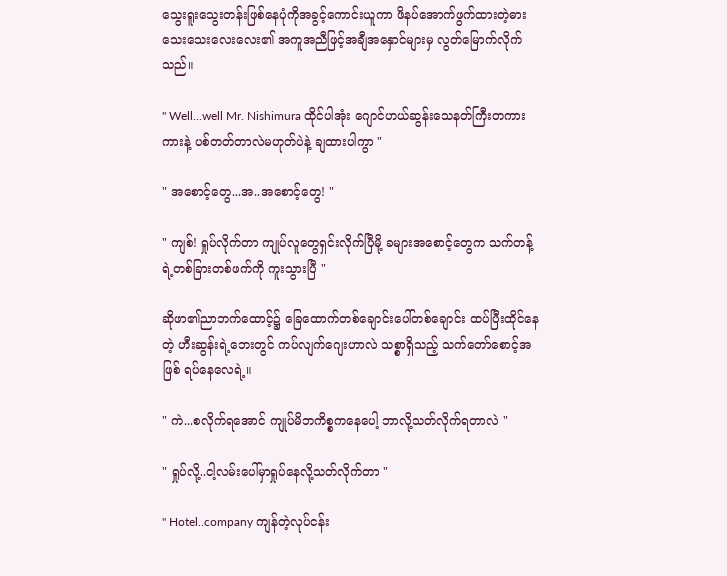သွေးရူးသွေးတန်းဖြစ်နေပုံကိုအခွင့်ကောင်းယူကာ ဖိနပ်အောက်ဖွက်ထားတဲ့ဓားသေးသေးလေးလေး၏ အကူအညီဖြင့်အချီအနှောင်များမှ လွတ်မြောက်လိုက်သည်။

" Well...well Mr. Nishimura ထိုင်ပါအုံး ဂျောင်ဟယ်ဆွန်းသေနတ်ကြီးတကားကားနဲ့ ပစ်တတ်တာလဲမဟုတ်ပဲနဲ့ ချထားပါကွာ "

" အစောင့်တွေ...အ..အစောင့်တွေ! "

" ကျစ်! ရှုပ်လိုက်တာ ကျုပ်လူတွေရှင်းလိုက်ပြီမို့ ခများအစောင့်တွေက သက်တန့်ရဲ့တစ်ခြားတစ်ဖက်ကို ကူးသွားပြီ "

ဆိုဖာ၏ညာဘက်ထောင့်၌ ခြေထောက်တစ်ချောင်းပေါ်‌တစ်ချောင်း ထပ်ပြီးထိုင်နေတဲ့ ဟီးဆွန်းရဲ့ဘေးတွင် ကပ်လျက်ဂျေးဟာလဲ သစ္စာရှိသည့် သက်တော်စောင့်အဖြစ် ရပ်နေလေရဲ့။

" ကဲ...စလိုက်ရအောင် ကျုပ်မိဘကိစ္စ‌ကနေပေါ့ ဘာလို့သတ်လိုက်ရတာလဲ "

" ရှုပ်လို့..ငါ့လမ်းပေါ်မှာရှုပ်နေလို့သတ်လိုက်တာ "

" Hotel..company ကျန်တဲ့လုပ်ငန်း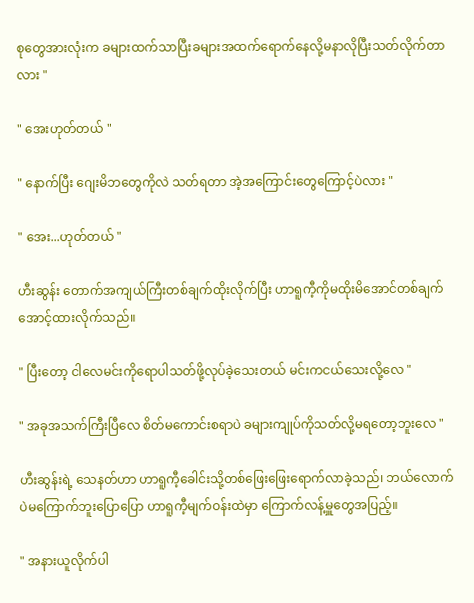စုတွေအားလုံးက ခများထက်သာပြီးခများအထက်ရောက်နေလို့မနာလိုပြီးသတ်လိုက်တာလား "

" အေးဟုတ်တယ် "

" နောက်ပြီး ဂျေးမိဘတွေကိုလဲ သတ်ရတာ အဲ့အကြောင်းတွေကြောင့်ပဲလား "

" အေး...ဟုတ်တယ် "

ဟီးဆွန်း တောက်အကျယ်ကြီးတစ်ချက်ထိုးလိုက်ပြီး ဟာရူကီ့ကိုမထိုးမိအောင်တစ်ချက်အောင့်ထားလိုက်သည်။

" ပြီးတော့ ငါလေမင်းကိုရောပါသတ်ဖို့လုပ်ခဲ့သေးတယ် မင်းကငယ်သေးလို့လေ "

" အခုအသက်ကြီးပြီလေ စိတ်‌မကောင်းစရာပဲ ခများကျုပ်ကိုသတ်လို့မရတော့ဘူးလေ "

ဟီးဆွန်းရဲ့ သေနတ်ဟာ ဟာရူကီ့ခေါင်းသို့တစ်ဖြေးဖြေးရောက်လာခဲ့သည်၊ ဘယ်လောက်ပဲမကြောက်ဘူးပြောပြော ဟာရူကီ့မျက်ဝန်းထဲမှာ ကြောက်လန့်မှူတွေအပြည့်။

" အနားယူလိုက်ပါ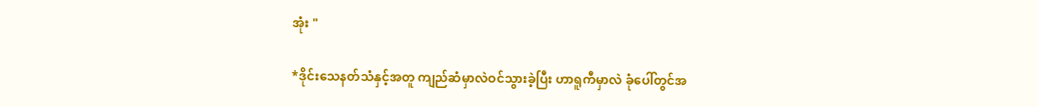အုံး "

*ဒိုင်းသေနတ်သံနှင့်အတူ ကျည်ဆံမှာလဲဝင်သွားခဲ့ပြီး ဟာရူကီမှာလဲ ခုံပေါ်တွင်အ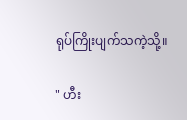ရုပ်ကြိုးပျက်သကဲ့သို့။

" ဟီး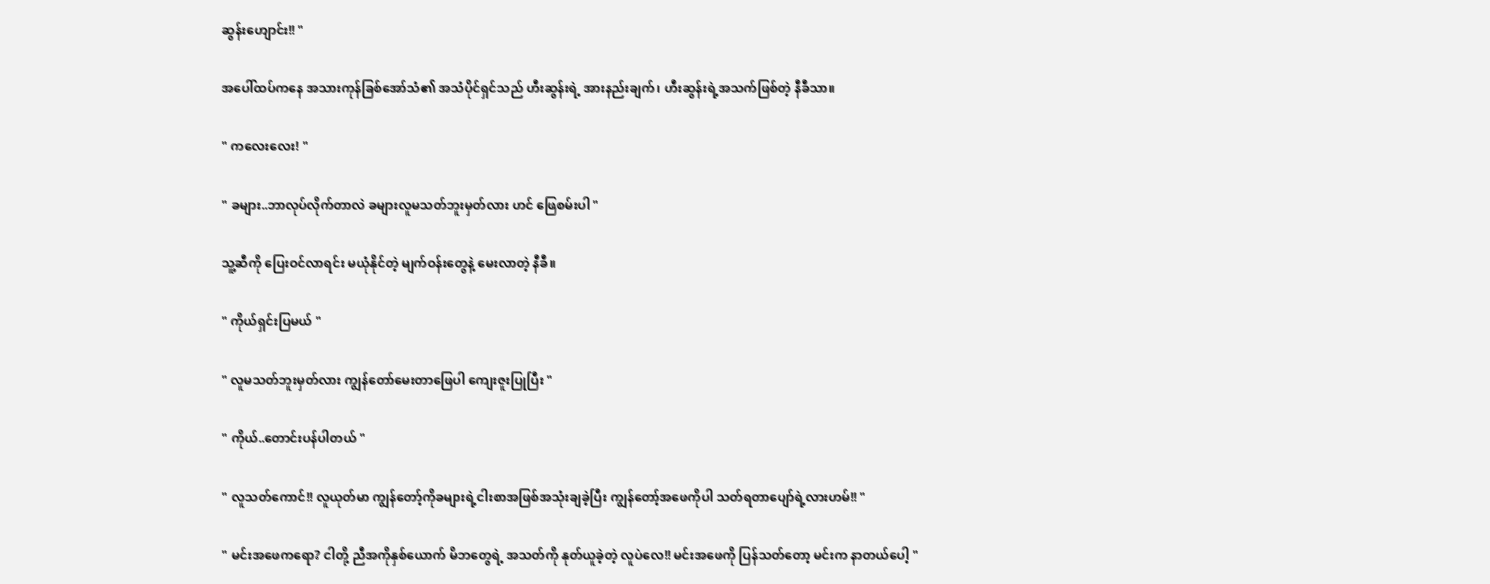ဆွန်းဟျောင်း!! "

အပေါ်ထပ်ကနေ အသားကုန်ခြစ်အော်သံ၏ အသံပိုင်ရှင်သည် ဟီးဆွန်းရဲ့ အားနည်းချက်၊ ဟီးဆွန်းရဲ့အသက်ဖြစ်တဲ့ နီခီသာ။

" ကလေးလေး! "

" ခများ..ဘာလုပ်လိုက်တာလဲ ခများလူမသတ်ဘူးမှတ်လား ဟင် ဖြေစမ်းပါ "

သူ့ဆီကို ပြေးဝင်လာရင်း မယုံနိုင်တဲ့ မျက်ဝန်းတွေနဲ့ မေး‌လာတဲ့ နီခီ။

" ကိုယ်ရှင်းပြမယ် "

" လူမသတ်ဘူးမှတ်လား ကျွန်တော်မေးတာဖြေပါ ကျေးဇူးပြုပြီး "

" ကိုယ်..တောင်းပန်ပါတယ် "

" လူသတ်ကောင်!! လူယုတ်မာ ကျွန်တော့်ကိုခများရဲ့ငါးစာအဖြစ်အသုံးချခဲ့ပြီး ကျွန်တော့်အဖေကိုပါ သတ်ရတာပျော်ရဲ့လားဟမ်!! "

" မင်းအဖေကရော? ငါတို့ ညီအကိုနှစ်ယောက် မိဘတွေရဲ့ အသတ်ကို နုတ်ယူခဲ့တဲ့ လူပဲလေ!! မင်းအဖေကို ပြန်သတ်တော့ မင်းက နာတယ်ပေါ့ "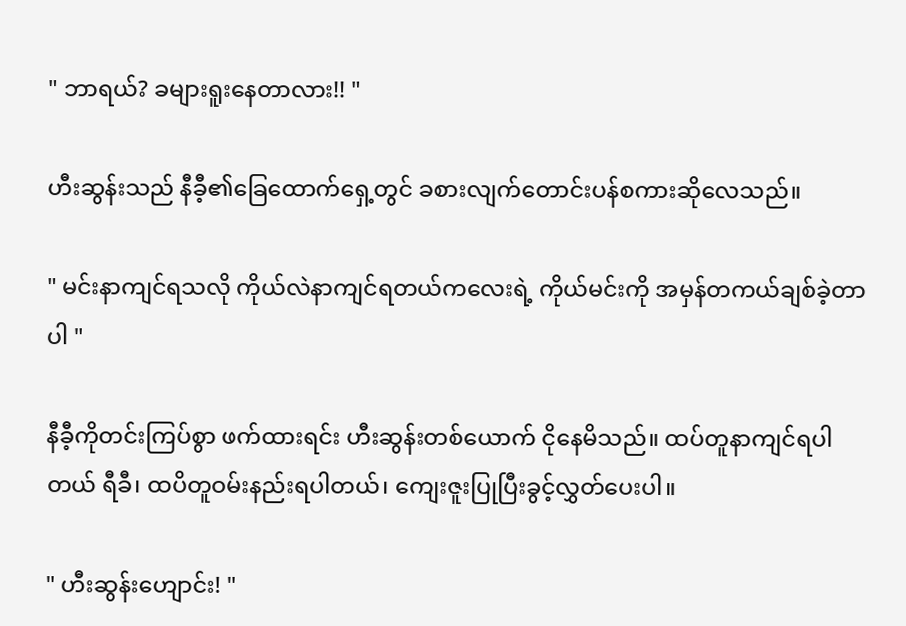" ဘာရယ်? ခများရူးနေတာလား!! "

ဟီးဆွန်းသည် နီခီ့၏ခြေထောက်ရှေ့တွင် ခစားလျက်တောင်းပန်စကားဆိုလေသည်။

" မင်းနာကျင်ရသလို ကိုယ်လဲနာကျင်ရတယ်က‌‌လေးရဲ့ ကိုယ်မင်းကို အမှန်တကယ်ချစ်ခဲ့တာပါ "

နီခီ့ကိုတင်းကြပ်စွာ ဖက်ထားရင်း ဟီးဆွန်းတစ်ယောက် ငိုနေမိသည်။ ထပ်တူနာကျင်ရပါတယ် ရီခီ၊ ထပိတူဝမ်းနည်းရပါတယ်၊ ကျေးဇူးပြုပြီးခွင့်လွှတ်ပေးပါ။

" ဟီးဆွန်းဟျောင်း! "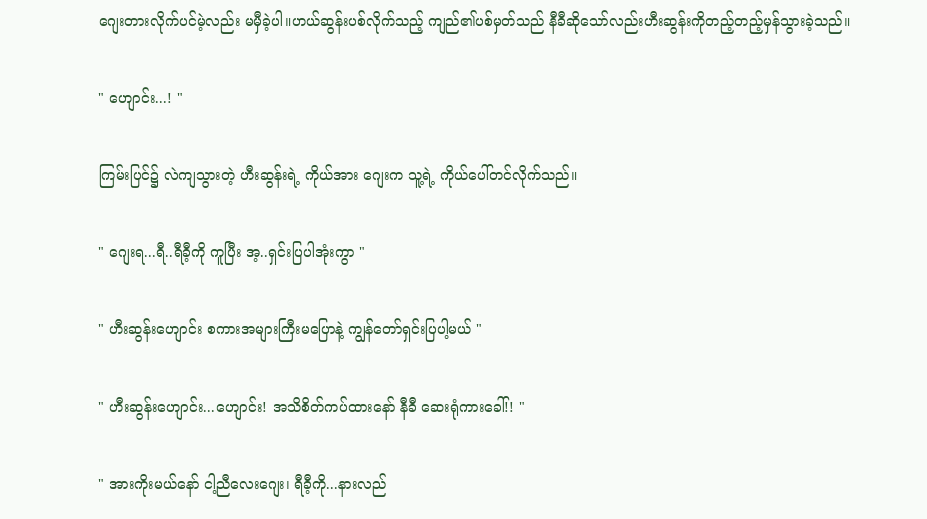ဂျေးတားလိုက်ပင်မဲ့လည်း မမှီခဲ့ပါ။ဟယ်ဆွန်းပစ်လိုက်သည့် ကျည်၏ပစ်မှတ်သည် နီခီဆိုသော်လည်းဟီးဆွန်းကိုတည့်တည့်မှန်သွားခဲ့သည်။

" ဟျောင်း...! "

ကြမ်းပြင်၌ လဲကျသွားတဲ့ ဟီးဆွန်းရဲ့ ကိုယ်အား ဂျေးက သူ့ရဲ့ ကိုယ်ပေါ်တင်လိုက်သည်။

" ဂျေးရ...ရီ..ရီခီ့ကို ကူပြီး အ့..ရှင်းပြပါအုံးကွာ "

" ဟီးဆွန်းဟျောင်း စကားအများကြီးမပြောနဲ့ ကျွန်တော်ရှင်းပြပါ့မယ် "

" ဟီးဆွန်းဟျောင်း...ဟျောင်း! အသိစိတ်ကပ်ထားနော် နီခီ ဆေးရုံကားခေါ်!! "

" အားကိုးမယ်နော် ငါ့ညီလေးဂျေး၊ ရီခီ့ကို...နားလည်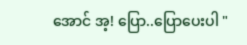အောင် အ့! ပြော..ပြောပေးပါ "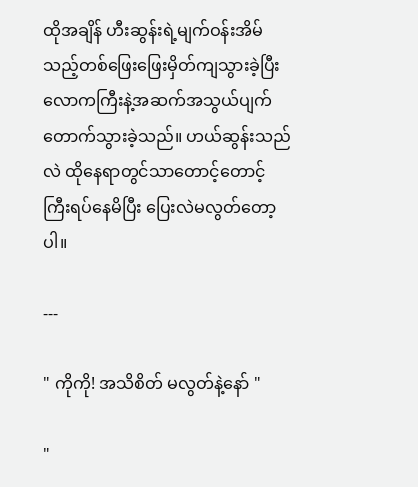ထိုအချိန် ဟီးဆွန်းရဲ့မျက်ဝန်းအိမ်သည့်တစ်ဖြေးဖြေးမှိတ်ကျသွားခဲ့ပြီး လောကကြီးနဲ့အဆက်အသွယ်‌ပျက်တောက်သွားခဲ့သည်။ ဟယ်ဆွန်းသည်လဲ ထိုနေရာ‌တွင်သာတောင့်တောင့်ကြီးရပ်နေမိပြီး ပြေးလဲမလွတ်တော့ပါ။

---

" ကိုကို! အသိစိတ် မလွတ်နဲ့နော် "

"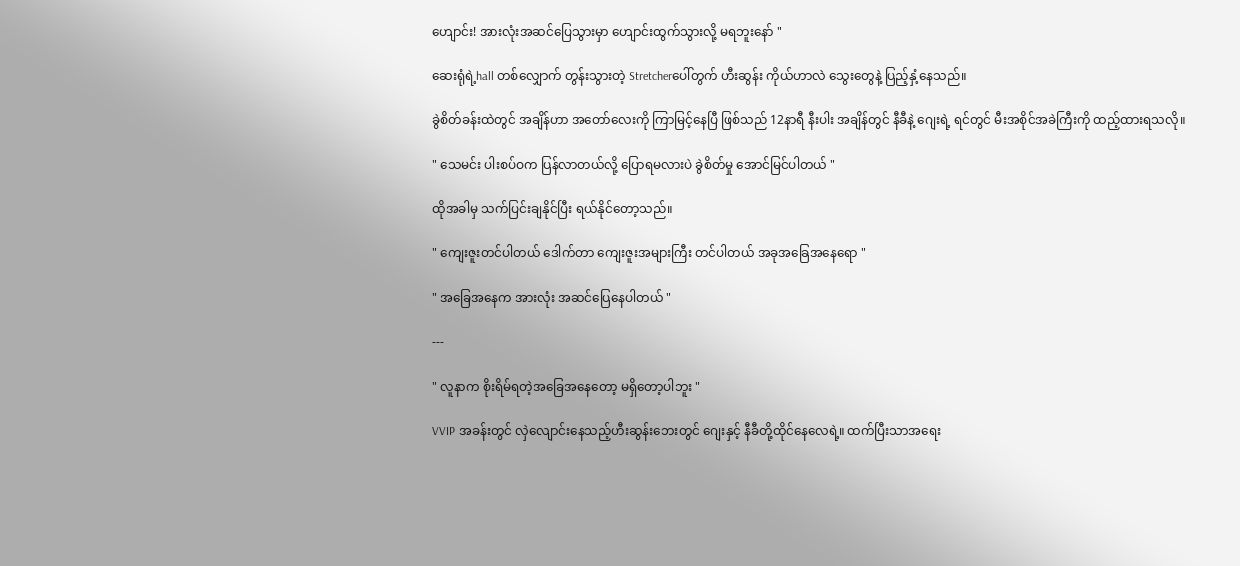ဟျောင်း! အားလုံးအဆင်ပြေသွားမှာ ဟျောင်းထွက်သွားလို့ မရဘူးနော် "

ဆေးရုံရဲ့hall တစ်လျှောက် တွန်းသွားတဲ့ Stretcherပေါ်တွက် ဟီးဆွန်း ကိုယ်ဟာလဲ သွေးတွေနဲ့ ပြည့်နှံ့နေသည်။

ခွဲစိတ်ခန်းထဲတွင် အချိန်ဟာ အတော်လေးကို ကြာမြင့်နေပြီ ဖြစ်သည် 12နာရီ နီးပါး အချိန်တွင် နီခီနဲ့ ဂျေးရဲ့ ရင်တွင် မီးအစိုင်အခဲကြီးကို ထည့်ထားရသလို။

" သေမင်း ပါးစပ်ဝက ပြန်လာတယ်လို့ ပြောရမလားပဲ ခွဲစိတ်မှု အောင်မြင်ပါတယ် "

ထိုအခါမှ သက်ပြင်းချနိုင်ပြီး ရယ်နိုင်တော့သည်။

" ကျေးဇူးတင်ပါတယ် ဒေါက်တာ ကျေးဇူးအများကြီး တင်ပါတယ် အခုအခြေအနေရော "

" အခြေအနေက အားလုံး အဆင်ပြေနေပါတယ် "

---

" လူနာက စိုးရိမ်ရတဲ့အခြေအနေတော့ မရှိတော့ပါဘူး "

VVIP အခန်းတွင် လှဲလျောင်းနေသည့်ဟီးဆွန်းဘေးတွင် ဂျေးနှင့် နီခီတို့ထိုင်နေလေရဲ့။ ထက်ပြီးသာအရေး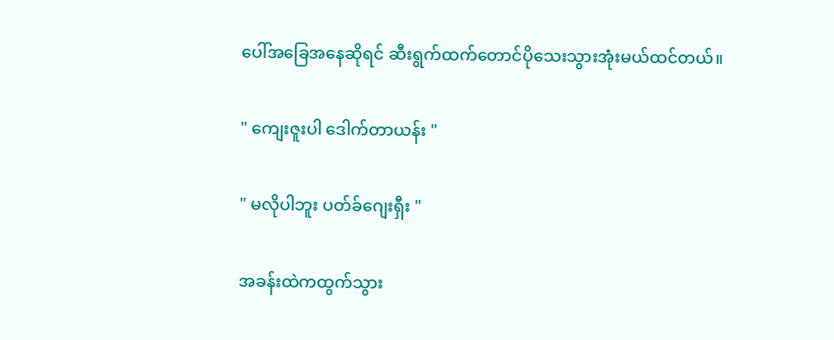ပေါ်အခြေအနေဆိုရင် ဆီးရွက်‌ထက်တောင်ပိုသေးသွားအုံးမယ်ထင်တယ်။

" ကျေးဇူးပါ ဒေါက်တာယန်း "

" မလိုပါဘူး ပတ်ခ်ဂျေးရှီး "

အခန်းထဲကထွက်သွား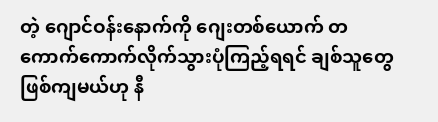တဲ့ ‌ဂျောင်ဝန်းနောက်ကို ဂျေးတစ်ယောက် တကောက်ကောက်လိုက်သွားပုံကြည့်ရရင် ချစ်သူတွေဖြစ်ကျမယ်ဟု နီ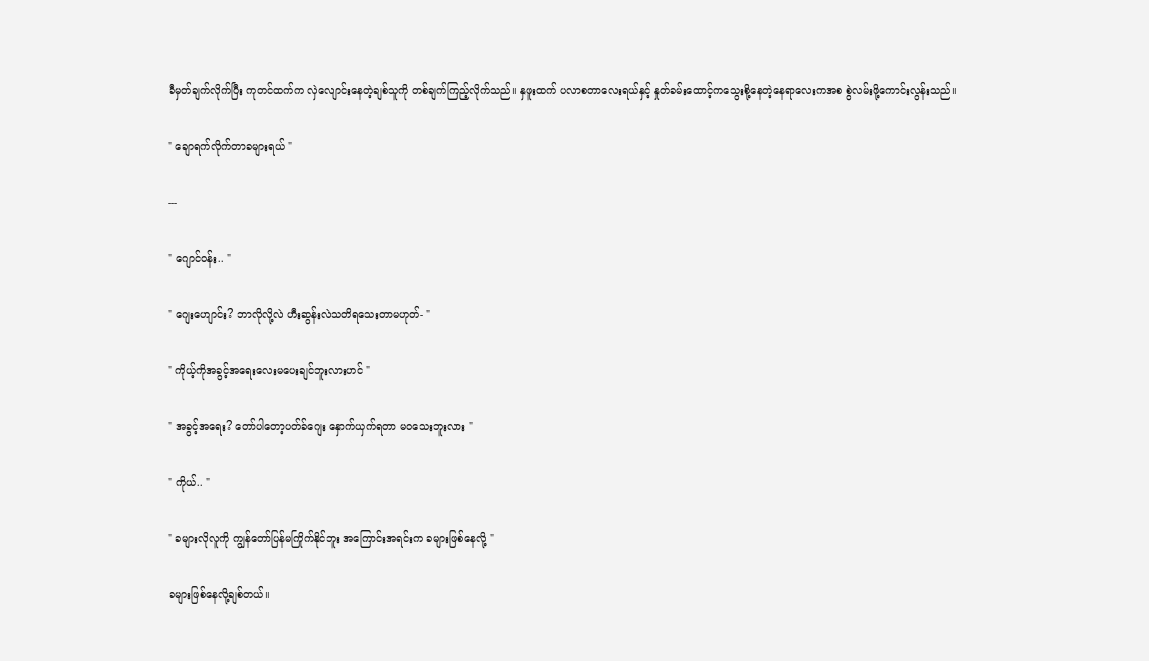ခီမှတ်ချက်လိုက်ပြီး ကုတင်ထက်က လှဲလျောင်းနေတဲ့ချစ်သူကို တစ်ချက်ကြည့်လိုက်သည်။ နှဖူးထက် ပလာစတာလေးရယ်နှင့် နှုတ်ခမ်းထောင့်ကသွေးစို့နေတဲ့နေရာလေးကအစ စွဲလမ်းဖို့ကောင်းလွန်းသည်။

" ချောရက်လိုက်တာခများရယ် "

---

" ဂျောင်ဝန်း.. "

" ဂျေးဟျောင်း? ဘာလိုလို့လဲ ဟီးဆွန်းလဲသတိရသေးတာမဟုတ်- "

" ကိုယ့်ကိုအခွင့်အရေးလေးမပေးချင်ဘူးလားဟင် "

" အခွင့်အရေး? တော်ပါတော့ပတ်ခ်ဂျေး နှောက်ယှက်ရတာ မဝသေးဘူးလား "

" ကိုယ်.. "

" ခများလိုလူကို ကျွန်တော်ပြန်မကြိုက်နိုင်ဘူး အကြောင်းအရင်းက ခများဖြစ်နေလို့ "

ခများဖြစ်နေလို့ချစ်တယ်။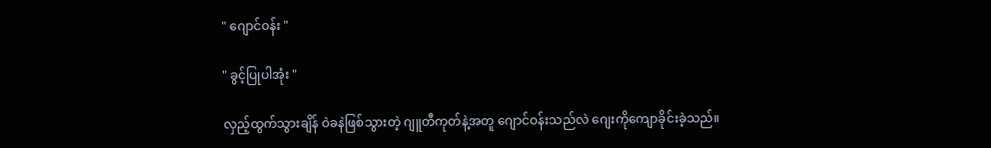" ဂျောင်ဝန်း "

" ခွင့်ပြုပါအုံး "

လှည့်ထွက်သွားချိန် ဝဲခနဲဖြစ်သွားတဲ့ ‌ဂျူတီကုတ်နဲ့အတူ ဂျောင်ဝန်းသည်လဲ ဂျေးကိုကျောခိုင်းခဲ့သည်။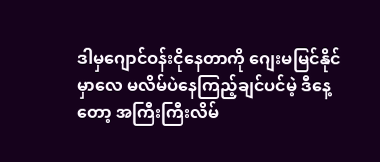ဒါမှဂျောင်ဝန်းငိုနေတာကို ဂျေးမမြင်နိုင်မှာလေ မလိမ်ပဲနေကြည့်ချင်ပင်မဲ့ ဒီနေ့တော့ အကြီးကြီးလိမ်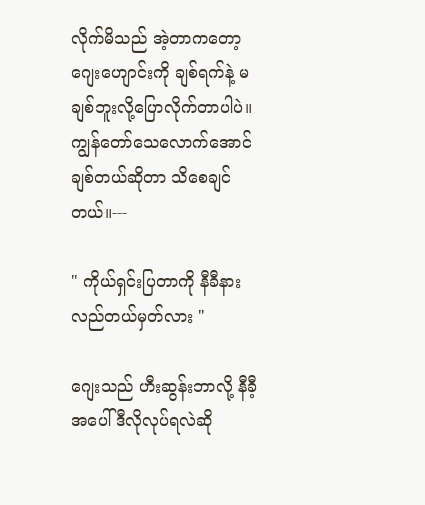လိုက်မိသည် အဲ့တာကတော့ ဂျေးဟျောင်းကို ချစ်ရက်နဲ့ မချစ်ဘူးလို့ပြောလိုက်တာပါပဲ။ကျွန်တော်သေလောက်အောင်ချစ်တယ်ဆိုတာ သိစေချင်တယ်။---

" ကိုယ်ရှင်းပြတာကို နီခီနားလည်တယ်မှတ်လား "

ဂျေးသည် ဟီးဆွန်းဘာလို့ နီခီ့အပေါ်ဒီလိုလုပ်ရလဲဆို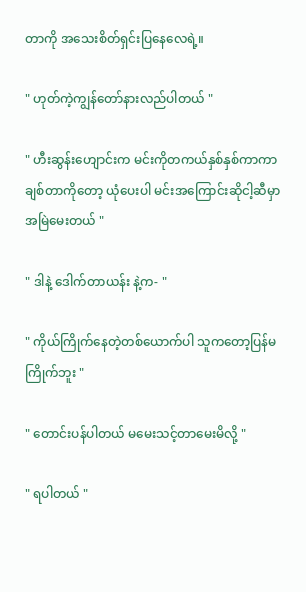တာကို အသေးစိတ်ရှင်းပြနေလေရဲ့။

" ဟုတ်ကဲ့ကျွန်တော်နားလည်ပါတယ် "

" ဟီးဆွန်းဟျောင်းက မင်းကိုတကယ်နှစ်နှစ်ကာကာချစ်တာကိုတော့ ယုံပေးပါ မင်းအကြောင်းဆိုငါ့ဆီမှာအမြဲမေးတယ် "

" ဒါနဲ့ ဒေါက်တာယန်း နဲ့က- "

" ကိုယ်ကြိုက်နေတဲ့တစ်ယောက်ပါ သူကတော့ပြန်မကြိုက်ဘူး "

" တောင်းပန်ပါတယ် မမေးသင့်တာမေးမိလို့ "

" ရပါတယ် "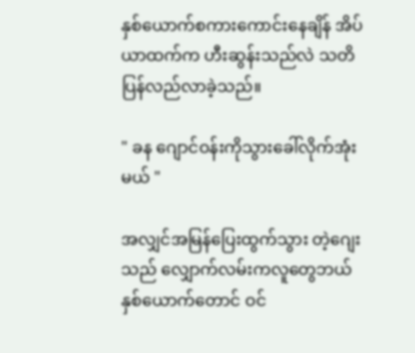နှစ်ယောက်စကားကောင်းနေချိန် အိပ်ယာထက်က ဟီးဆွန်းသည်လဲ သတိပြန်လည်လာခဲ့သည်။

" ခန ဂျောင်ဝန်းကိုသွားခေါ်လိုက်အုံးမယ် "

အလျှင်အမြန်ပြေးထွက်သွား တဲ့ဂျေးသည် လျှောက်လမ်းကလူတွေဘယ်နှစ်ယောက်တောင် ဝင်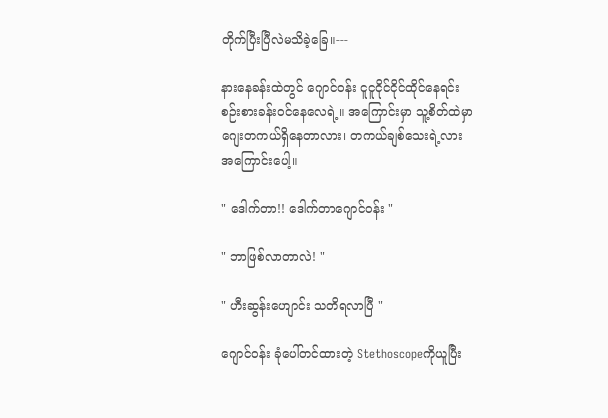တိုက်ပြီးပြီလဲမသိခဲ့ခြေ။---

နားနေခန်းထဲတွင် ဂျောင်ဝန်း ငူငူငိုင်ငိုင်ထိုင်နေရင်း စဉ်းစားခန်းဝင်နေလေရဲ့။ အကြောင်းမှာ သူ့စိတ်ထဲမှာ ဂျေးတကယ်ရှိနေတာလား၊ တကယ်ချစ်သေးရဲ့လားအကြောင်းပေါ့။

" ဒေါက်တာ!! ဒေါက်တာဂျောင်ဝန်း "

" ဘာဖြစ်လာတာလဲ! "

" ဟီးဆွန်း‌ဟျောင်း သတိရလာပြီ "

ဂျောင်ဝန်း ခုံ‌ပေါ်တင်ထားတဲ့ Stethoscopeကိုယူပြီး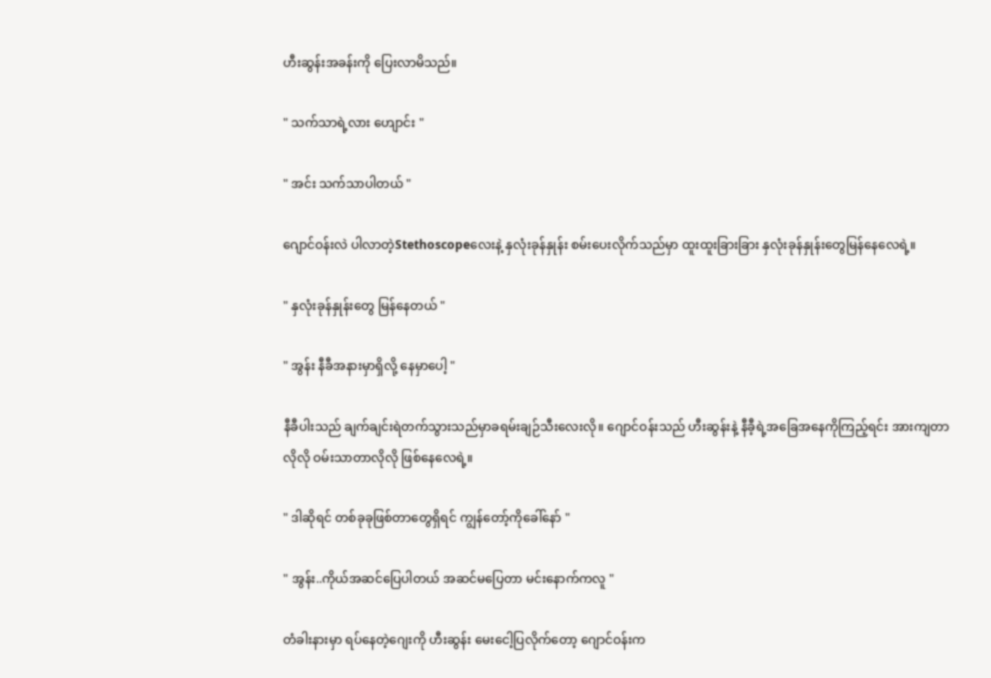ဟီးဆွန်းအခန်းကို ပြေးလာမိသည်။

" သက်သာရဲ့လား ဟျောင်း "

" အင်း သက်သာပါတယ် "

ဂျောင်ဝန်းလဲ ပါလာတဲ့Stethoscopeလေးနဲ့ နှလုံးခုန်နှုန်း စမ်းပေးလိုက်သည်မှာ ထူးထူးခြားခြား နှလုံးခုန်နှုန်းတွေမြန်နေလေရဲ့။

" နှလုံးခုန်နှုန်းတွေ မြန်နေတယ် "

" အွန်း နီခီအနားမှာရှိလို့ နေမှာပေါ့ "

နီခီပါးသည် ချက်ချင်းရဲတက်သွားသည်မှာခရမ်းချဉ်သီးလေးလို။ ဂျောင်ဝန်းသည် ဟီးဆွန်းနဲ့ နီခီ့ရဲ့အခြေအနေကိုကြည့်ရင်း အားကျတာလိုလို ဝမ်းသာတာလိုလို ဖြစ်နေလေရဲ့။

" ဒါဆိုရင် တစ်ခုခုဖြစ်တာတွေရှိရင် ကျွန်တော့်ကိုခေါ်နော် "

" အွန်း..ကိုယ်အဆင်ပြေပါတယ် အဆင်မပြေတာ မင်းနောက်ကလူ "

တံခါးနားမှာ ရပ်နေတဲ့ဂျေးကို ဟီးဆွန်း မေးငေါ့ပြလိုက်တော့ ဂျောင်ဝန်းက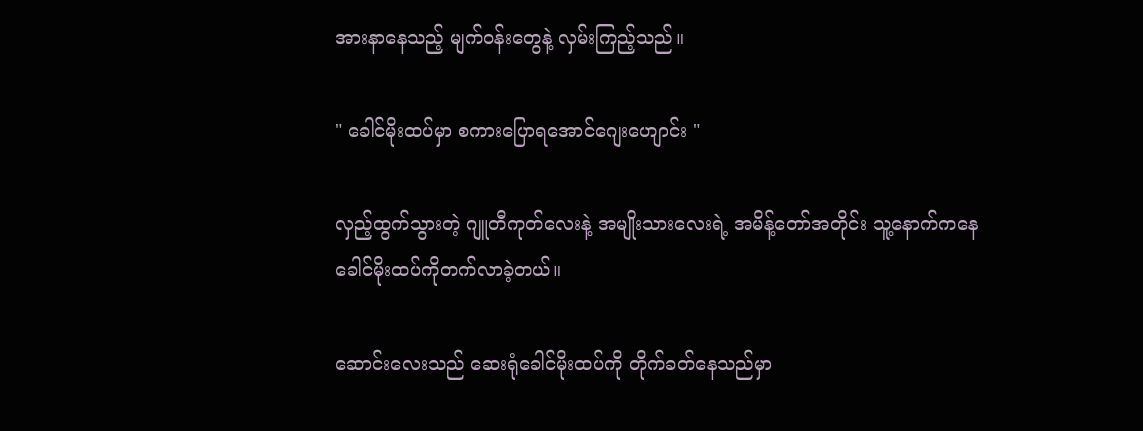အားနာနေသည့် မျက်ဝန်းတွေနဲ့ လှမ်းကြည့်သည်။

" ခေါင်မိုးထပ်မှာ စကားပြောရအောင်ဂျေးဟျောင်း "

လှည့်ထွက်သွားတဲ့ ဂျူတီကုတ်လေးနဲ့ အမျိုးသားလေးရဲ့ အမိန့်တော်အတိုင်း သူ့နောက်ကနေခေါင်မိုးထပ်ကိုတက်လာခဲ့တယ်။

ဆောင်းလေးသည် ဆေးရုံခေါင်မိုးထပ်ကို တိုက်ခတ်နေသည်မှာ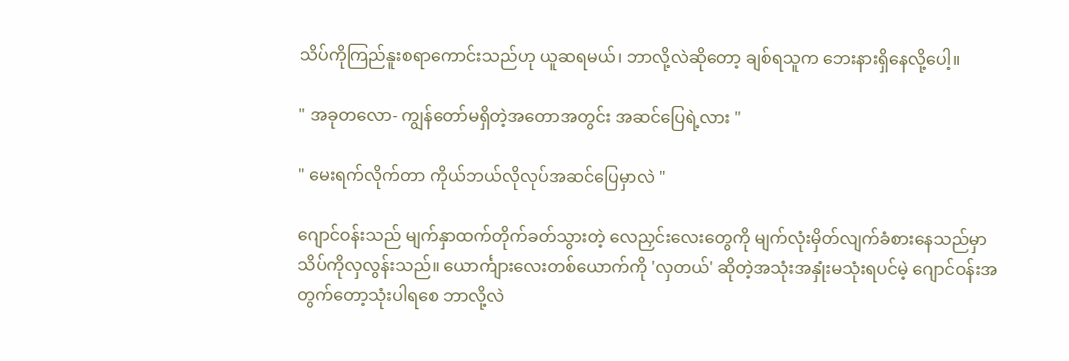သိပ်ကိုကြည်နူးစရာကောင်းသည်ဟု ယူဆရမယ်၊ ဘာလို့လဲဆိုတော့ ချစ်ရသူက ဘေးနားရှိနေလို့ပေါ့။

" အခုတလော- ကျွန်တော်မရှိတဲ့အတောအတွင်း အဆင်ပြေရဲ့လား "

" မေးရက်လိုက်တာ ကိုယ်ဘယ်လိုလုပ်အဆင်ပြေမှာလဲ "

ဂျောင်ဝန်းသည် မျက်နှာထက်တိုက်ခတ်သွားတဲ့ လေညှင်းလေးတွေကို မျက်လုံးမှိတ်လျက်ခံစားနေသည်မှာ သိပ်ကိုလှလွန်းသည်။ ယောင်္ကျားလေးတစ်ယောက်ကို 'လှတယ်' ဆိုတဲ့အသုံးအနှုံးမသုံးရပင်မဲ့ ဂျောင်ဝန်းအတွက်တော့သုံးပါရစေ ဘာလို့လဲ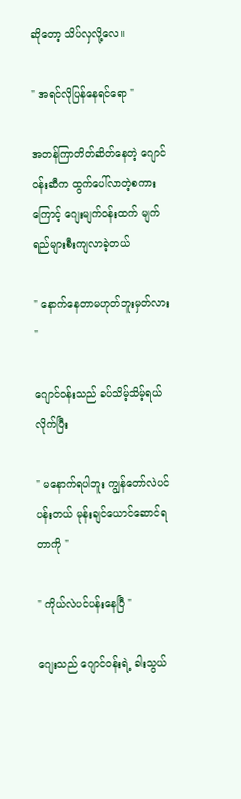ဆိုတော့ သိပ်လှလို့လေ။

" အရင်လိုပြန်နေရင်ရော "

အတန်ကြာတိတ်ဆိတ်နေတဲ့ ဂျောင်ဝန်းဆီက ထွက်ပေါ်လာတဲ့စကားကြောင့် ဂျေးမျက်ဝန်းထက် မျက်ရည်များစီးကျလာခဲ့တယ်

" နောက်နေတာမဟုတ်ဘူးမှတ်လား "

ဂျောင်ဝန်းသည် ခပ်သိမ့်သိမ့်ရယ်လိုက်ပြီး

" မနောက်ရပါဘူး ကျွန်တော်လဲပင်ပန်းတယ် မုန်းချင်ယောင်ဆောင်ရတာကို "

" ကိုယ်လဲပင်ပန်းနေပြီ "

ဂျေးသည် ဂျောင်ဝန်းရဲ့ ခါးသွယ်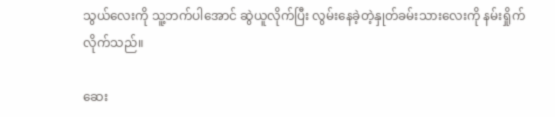သွယ်လေးကို သူ့ဘက်ပါအောင် ဆွဲယူလိုက်ပြီး လွမ်းနေခဲ့တဲ့နှုတ်ခမ်းသားလေးကို နမ်းရှိုက်လိုက်သည်။

ဆေး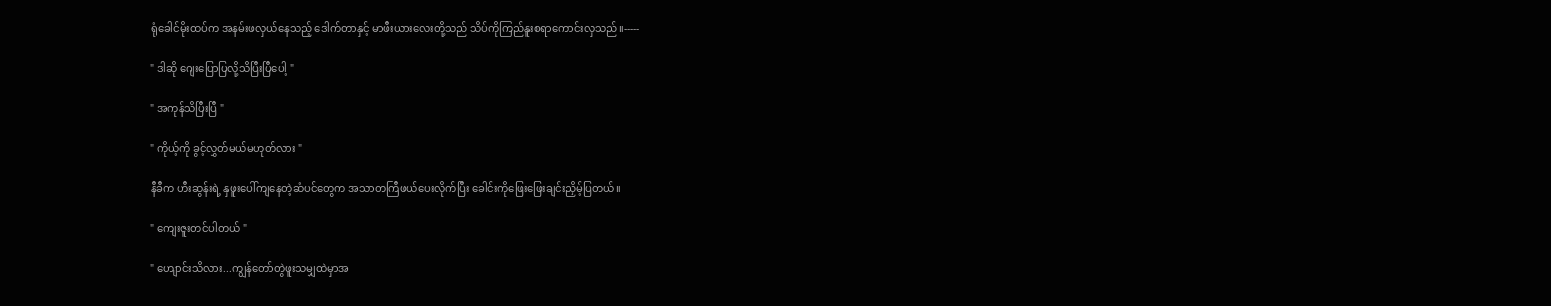ရုံခေါင်မိုးထပ်က အနမ်းဖလှယ်နေသည့် ဒေါက်တာနှင့် မာဖီးယားလေးတို့သည် သိပ်ကိုကြည်နူးစရာကောင်းလှသည်။-----

" ဒါဆို ဂျေးပြောပြလို့သိပြီးပြီပေါ့ "

" အကုန်သိပြီးပြီ "

" ကိုယ့်ကို ခွင့်လွှတ်မယ်မဟုတ်လား "

နီခီက ဟီးဆွန်းရဲ့ နှဖူးပေါ်ကျနေတဲ့ဆံပင်တွေက အသာတကြီဖယ်ပေးလိုက်ပြီး ခေါင်းကိုဖြေးဖြေးချင်းညှိမ့်ပြတယ်။

" ကျေးဇူးတင်ပါတယ် "

" ဟျောင်းသိလား...ကျွန်တော်တွဲဖူးသမျှထဲမှာအ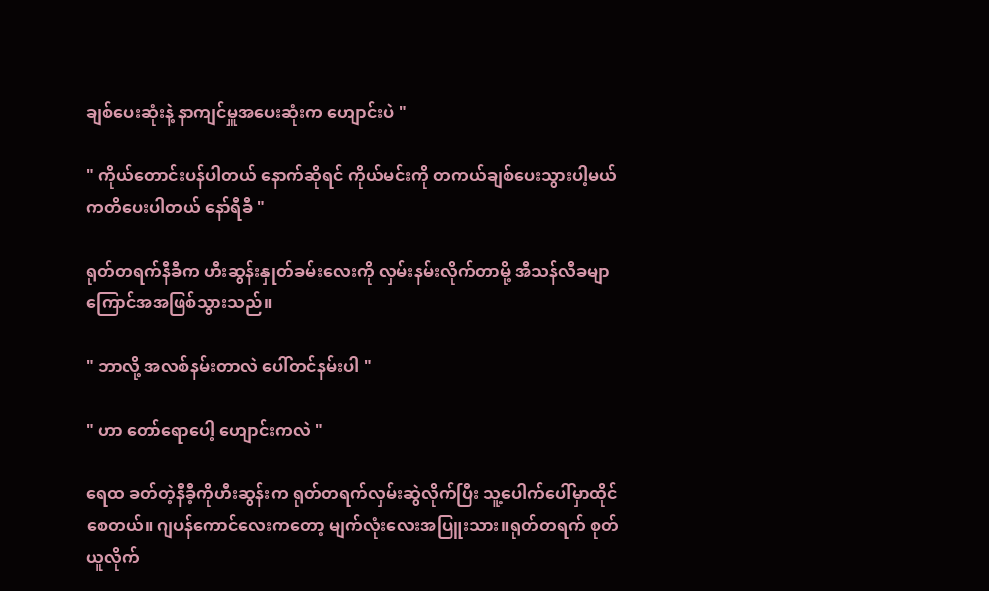ချစ်ပေးဆုံးနဲ့ နာကျင်မှူအပေးဆုံးက ဟျောင်းပဲ "

" ကိုယ်တောင်းပန်ပါတယ် နောက်ဆိုရင် ကိုယ်မင်းကို တကယ်ချစ်ပေးသွားပါ့မယ် ကတိပေးပါတယ် နော်ရီခီ "

ရုတ်တရက်နီခီက ဟီးဆွန်းနှုတ်ခမ်းလေးကို လှမ်းနမ်းလိုက်တာမို့ အီသန်လီခမျာ ကြောင်အအဖြစ်သွားသည်။

" ဘာလို့ အလစ်နမ်းတာလဲ ပေါ်တင်နမ်းပါ "

" ဟာ‌ တော်ရောပေါ့ ဟျောင်းကလဲ "

ရေထ ခတ်တဲ့နီခီ့ကိုဟီးဆွန်းက ရုတ်တရက်လှမ်းဆွဲလိုက်ပြီး သူ့‌ပေါက်ပေါ်မှာထိုင်စေတယ်။ ဂျပန်ကောင်လေးကတော့ မျက်လုံးလေးအပြူးသား။ရုတ်တရက် စုတ်ယူလိုက်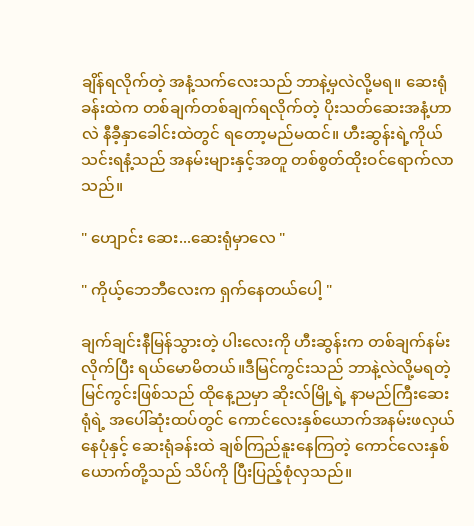ချိန်ရလိုက်တဲ့ အနံ့သက်လေးသည် ဘာနဲ့မှလဲလို့မရ။ ဆေးရုံခန်းထဲက တစ်ချက်တစ်ချက်ရလိုက်တဲ့ ‌ပိုးသတ်ဆေးအနံ့ဟာလဲ နီခီ့နှာခေါင်းထဲတွင် ရတော့မည်မထင်။ ဟီးဆွန်းရဲ့ကိုယ်သင်းရနံ့သည် အနမ်းများနှင့်အတူ တစ်စွတ်ထိုးဝင်ရောက်လာသည်။

" ဟျောင်း ဆေး...ဆေးရုံမှာလေ "

" ကိုယ့်ဘေဘီလေးက ရှက်နေတယ်ပေါ့ "

ချက်ချင်းနီမြန်သွားတဲ့ ပါးလေးကို ဟီးဆွန်းက တစ်ချက်နမ်းလိုက်ပြီး ရယ်မောမိတယ်။ဒီမြင်ကွင်းသည် ဘာနဲ့လဲလို့မရတဲ့ မြင်ကွင်းဖြစ်သည် ထိုနေ့ညမှာ ဆိုးလ်မြို့ရဲ့ နာမည်ကြီးဆေးရုံရဲ့ အပေါ်ဆုံးထပ်တွင် ကောင်လေးနှစ်ယောက်အနမ်းဖလှယ်နေပုံနှင့် ဆေးရုံခန်းထဲ ချစ်ကြည်နူးနေကြတဲ့ ကောင်လေးနှစ်ယောက်တို့သည် သိပ်ကို ပြီးပြည့်စုံလှသည်။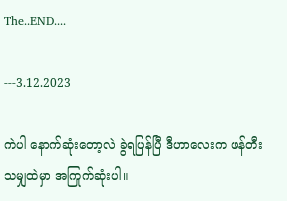The..END....

---3.12.2023

ကဲပါ နောက်ဆုံးတော့လဲ ခွဲရပြန်ပြီ ဒီဟာလေးက ဖန်တီးသမျှထဲမှာ အကြုက်ဆုံးပါ။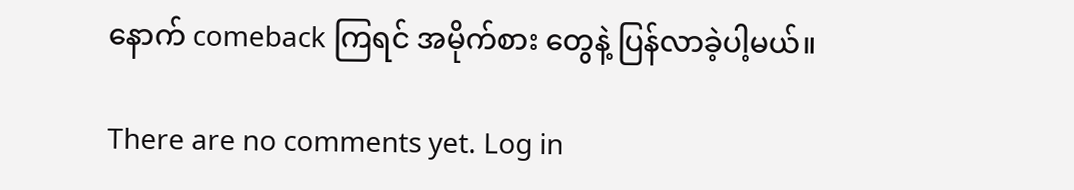နောက် comeback ကြရင် အမိုက်စား တွေနဲ့ ပြန်လာခဲ့ပါ့မယ်။

There are no comments yet. Log in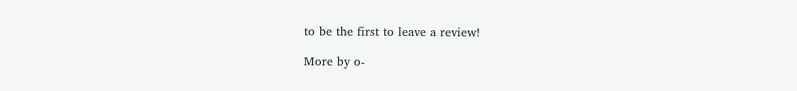to be the first to leave a review!

More by o-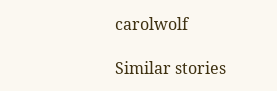carolwolf

Similar stories